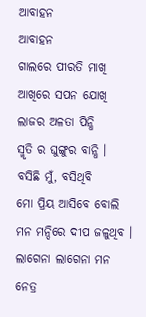ଆବାହନ
ଆବାହନ
ଗାଲରେ ପୀରତି ମାଖି
ଆଖିରେ ସପନ ଯୋଖି
ଲାଜର ଅଳତା ପିନ୍ଧି
ସ୍ମୃତି ର ଘୁଙ୍ଗୁର ବାନ୍ଧି ।
ବସିଛି ମୁଁ, ବସିଥିବି
ମୋ ପ୍ରିୟ ଆସିବେ ବୋଲି
ମନ ମନ୍ଦିରେ ଦୀପ ଜଳୁଥିବ ।
ଲାଗେନା ଲାଗେନା ମନ
ନେତ୍ର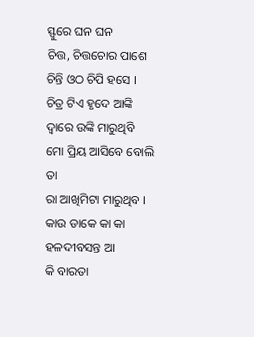ସ୍ଫୁରେ ଘନ ଘନ
ଚିତ୍ତ, ଚିତ୍ତଚୋର ପାଶେ
ଚିନ୍ତି ଓଠ ଚିପି ହସେ ।
ଚିତ୍ର ଟିଏ ହୃଦେ ଆଙ୍କି
ଦ୍ବାରେ ଉଙ୍କି ମାରୁଥିବି
ମୋ ପ୍ରିୟ ଆସିବେ ବୋଲି
ତା
ରା ଆଖିମିଟା ମାରୁଥିବ ।
କାଉ ଡାକେ କା କା
ହଳଦୀବସନ୍ତ ଆ
କି ବାରତା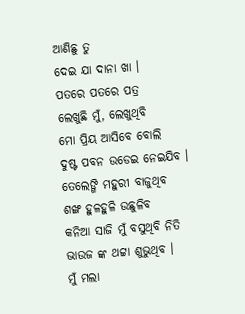ଆଣିଛୁ ତୁ
ଦେଇ ଯା ଦାନା ଖା ।
ପତରେ ପତରେ ପତ୍ର
ଲେଖୁଛି ମୁଁ, ଲେଖୁଥିବି
ମୋ ପ୍ରିୟ ଆସିବେ ବୋଲି
ଦୁଷ୍ଟ ପବନ ଉଡେଇ ନେଇଯିବ ।
ତେଲେଙ୍ଗି ମହୁରୀ ବାଜୁଥିବ
ଶଙ୍ଖ ହୁଳହୁଳି ଉଛୁଳିବ
କନିଆ ସାଜି ମୁଁ ବସୁଥିବି ନିତି
ଭାଉଜ ଙ୍କ ଥଟ୍ଟା ଶୁଭୁଥିବ ।
ମୁଁ ମଲା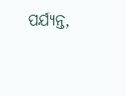ପର୍ଯ୍ୟନ୍ତ,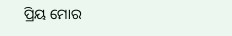ପ୍ରିୟ ମୋର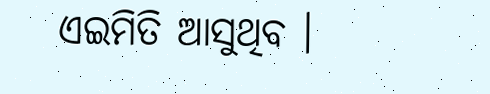ଏଇମିତି ଆସୁଥିବ ।